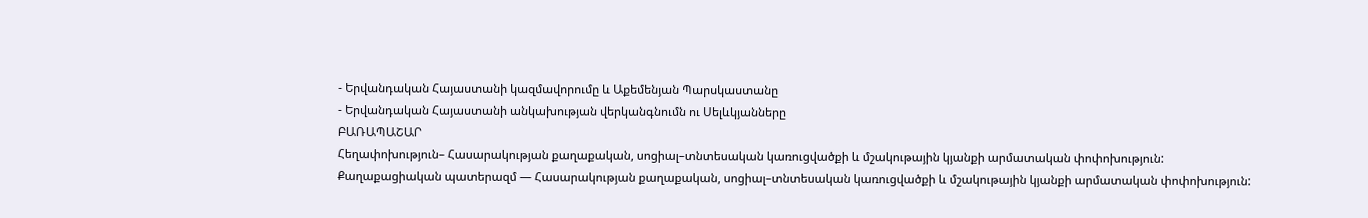- Երվանդական Հայաստանի կազմավորումը և Աքեմենյան Պարսկաստանը
- Երվանդական Հայաստանի անկախության վերկանգնումն ու Սելևկյանները
ԲԱՌԱՊԱՇԱՐ
Հեղափոխություն– Հասարակության քաղաքական, սոցիալ–տնտեսական կառուցվածքի և մշակութային կյանքի արմատական փոփոխություն:
Քաղաքացիական պատերազմ — Հասարակության քաղաքական, սոցիալ–տնտեսական կառուցվածքի և մշակութային կյանքի արմատական փոփոխություն: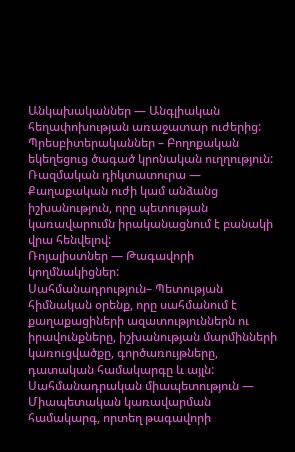Անկախականներ — Անգլիական հեղափոխության առաջատար ուժերից:
Պրեսբիտերականներ – Բողոքական եկեղեցուց ծագած կրոնական ուղղություն:
Ռազմական դիկտատուրա — Քաղաքական ուժի կամ անձանց իշխանություն, որը պետության կառավարումն իրականացնում է բանակի վրա հենվելով:
Ռոյալիստներ — Թագավորի կողմնակիցներ:
Սահմանադրություն– Պետության հիմնական օրենք, որը սահմանում է քաղաքացիների ազատություններն ու իրավունքները, իշխանության մարմինների կառուցվածքը, գործառույթները, դատական համակարգը և այլն:
Սահմանադրական միապետություն — Միապետական կառավարման համակարգ, որտեղ թագավորի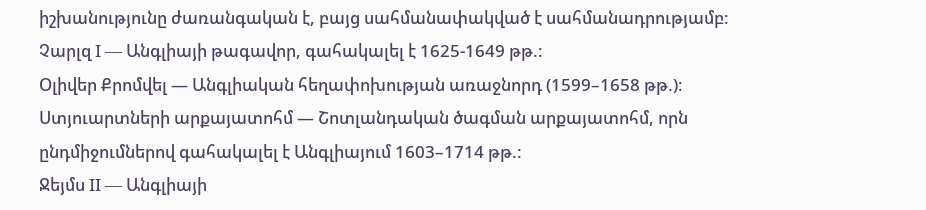իշխանությունը ժառանգական է, բայց սահմանափակված է սահմանադրությամբ:
Չարլզ I — Անգլիայի թագավոր, գահակալել է 1625-1649 թթ.:
Օլիվեր Քրոմվել — Անգլիական հեղափոխության առաջնորդ (1599–1658 թթ.)։
Ստյուարտների արքայատոհմ — Շոտլանդական ծագման արքայատոհմ, որն ընդմիջումներով գահակալել է Անգլիայում 1603–1714 թթ.:
Ջեյմս II — Անգլիայի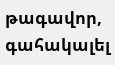թագավոր, գահակալել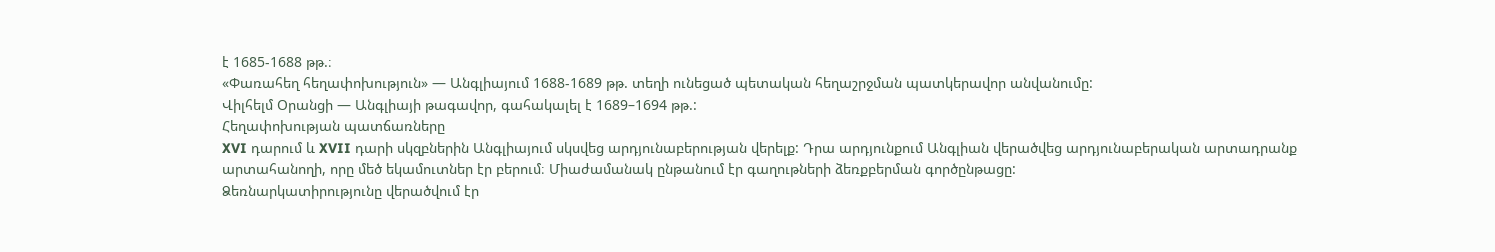է 1685-1688 թթ.։
«Փառահեղ հեղափոխություն» — Անգլիայում 1688-1689 թթ. տեղի ունեցած պետական հեղաշրջման պատկերավոր անվանումը:
Վիլհելմ Օրանցի — Անգլիայի թագավոր, գահակալել է 1689–1694 թթ.:
Հեղափոխության պատճառները
XVI դարում և XVII դարի սկզբներին Անգլիայում սկսվեց արդյունաբերության վերելք: Դրա արդյունքում Անգլիան վերածվեց արդյունաբերական արտադրանք արտահանողի, որը մեծ եկամուտներ էր բերում։ Միաժամանակ ընթանում էր գաղութների ձեռքբերման գործընթացը:
Ձեռնարկատիրությունը վերածվում էր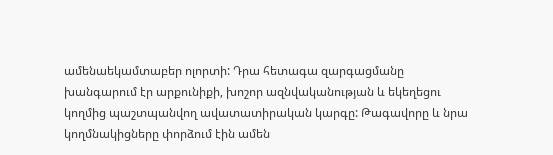ամենաեկամտաբեր ոլորտի: Դրա հետագա զարգացմանը խանգարում էր արքունիքի, խոշոր ազնվականության և եկեղեցու կողմից պաշտպանվող ավատատիրական կարգը: Թագավորը և նրա կողմնակիցները փորձում էին ամեն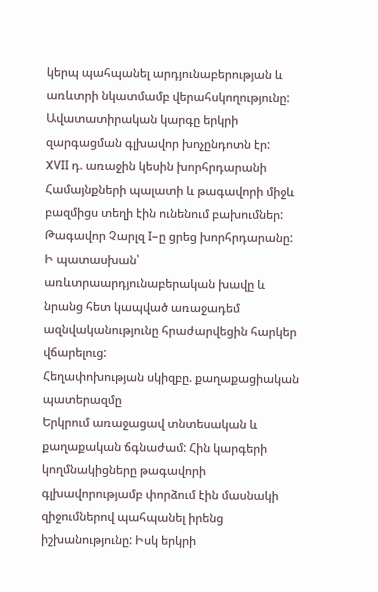կերպ պահպանել արդյունաբերության և առևտրի նկատմամբ վերահսկողությունը: Ավատատիրական կարգը երկրի զարգացման գլխավոր խոչընդոտն էր:
XVII դ. առաջին կեսին խորհրդարանի Համայնքների պալատի և թագավորի միջև բազմիցս տեղի էին ունենում բախումներ: Թագավոր Չարլզ I–ը ցրեց խորհրդարանը: Ի պատասխան՝ առևտրաարդյունաբերական խավը և նրանց հետ կապված առաջադեմ ազնվականությունը հրաժարվեցին հարկեր վճարելուց:
Հեղափոխության սկիզբը. քաղաքացիական պատերազմը
Երկրում առաջացավ տնտեսական և քաղաքական ճգնաժամ: Հին կարգերի կողմնակիցները թագավորի գլխավորությամբ փորձում էին մասնակի զիջումներով պահպանել իրենց իշխանությունը: Իսկ երկրի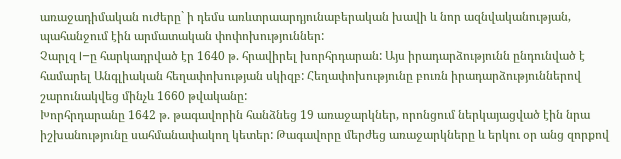առաջադիմական ուժերը` ի դեմս առևտրաարդյունաբերական խավի և նոր ազնվականության, պահանջում էին արմատական փոփոխություններ:
Չարլզ I–ը հարկադրված էր 1640 թ. հրավիրել խորհրդարան: Այս իրադարձությունն ընդունված է համարել Անգլիական հեղափոխության սկիզբ: Հեղափոխությունը բուռն իրադարձություններով շարունակվեց մինչև 1660 թվականը:
Խորհրդարանը 1642 թ. թագավորին հանձնեց 19 առաջարկներ, որոնցում ներկայացված էին նրա իշխանությունը սահմանափակող կետեր: Թագավորը մերժեց առաջարկները և երկու օր անց զորքով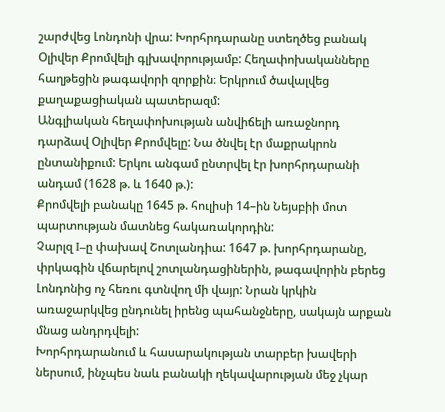շարժվեց Լոնդոնի վրա: Խորհրդարանը ստեղծեց բանակ Օլիվեր Քրոմվելի գլխավորությամբ: Հեղափոխականները հաղթեցին թագավորի զորքին։ Երկրում ծավալվեց քաղաքացիական պատերազմ:
Անգլիական հեղափոխության անվիճելի առաջնորդ դարձավ Օլիվեր Քրոմվելը: Նա ծնվել էր մաքրակրոն ընտանիքում: Երկու անգամ ընտրվել էր խորհրդարանի անդամ (1628 թ. և 1640 թ.):
Քրոմվելի բանակը 1645 թ. հուլիսի 14–ին Նեյսբիի մոտ պարտության մատնեց հակառակորդին:
Չարլզ I–ը փախավ Շոտլանդիա: 1647 թ. խորհրդարանը, փրկագին վճարելով շոտլանդացիներին, թագավորին բերեց Լոնդոնից ոչ հեռու գտնվող մի վայր: Նրան կրկին առաջարկվեց ընդունել իրենց պահանջները, սակայն արքան մնաց անդրդվելի:
Խորհրդարանում և հասարակության տարբեր խավերի ներսում, ինչպես նաև բանակի ղեկավարության մեջ չկար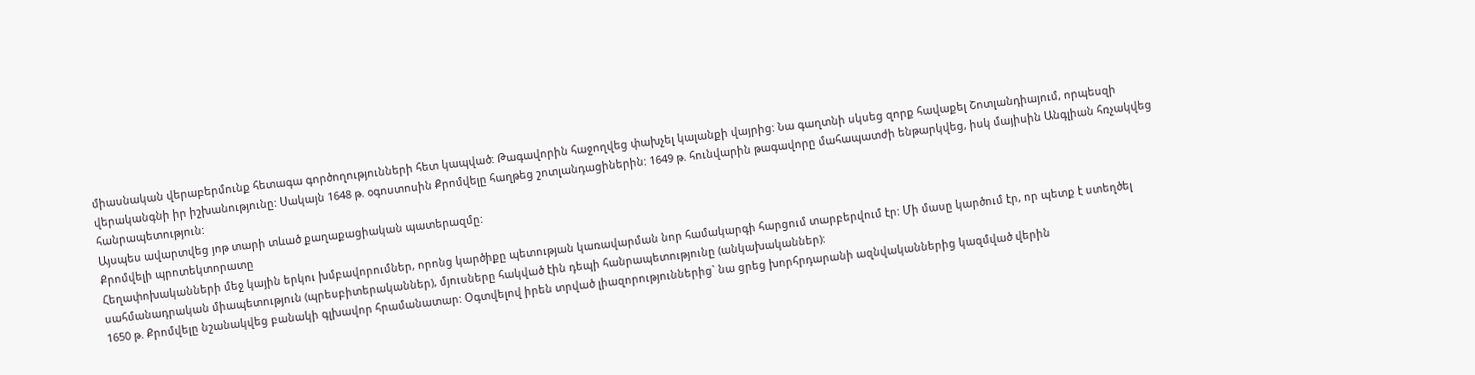միասնական վերաբերմունք հետագա գործողությունների հետ կապված: Թագավորին հաջողվեց փախչել կալանքի վայրից: Նա գաղտնի սկսեց զորք հավաքել Շոտլանդիայում, որպեսզի վերականգնի իր իշխանությունը: Սակայն 1648 թ. օգոստոսին Քրոմվելը հաղթեց շոտլանդացիներին: 1649 թ. հունվարին թագավորը մահապատժի ենթարկվեց, իսկ մայիսին Անգլիան հռչակվեց հանրապետություն:
Այսպես ավարտվեց յոթ տարի տևած քաղաքացիական պատերազմը:
Քրոմվելի պրոտեկտորատը
Հեղափոխականների մեջ կային երկու խմբավորումներ, որոնց կարծիքը պետության կառավարման նոր համակարգի հարցում տարբերվում էր: Մի մասը կարծում էր, որ պետք է ստեղծել սահմանադրական միապետություն (պրեսբիտերականներ), մյուսները հակված էին դեպի հանրապետությունը (անկախականներ):
1650 թ. Քրոմվելը նշանակվեց բանակի գլխավոր հրամանատար: Օգտվելով իրեն տրված լիազորություններից` նա ցրեց խորհրդարանի ազնվականներից կազմված վերին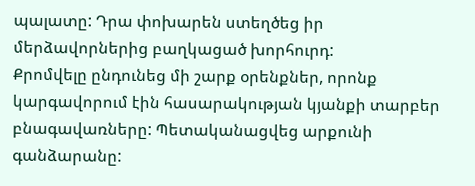պալատը: Դրա փոխարեն ստեղծեց իր մերձավորներից բաղկացած խորհուրդ:
Քրոմվելը ընդունեց մի շարք օրենքներ, որոնք կարգավորում էին հասարակության կյանքի տարբեր բնագավառները: Պետականացվեց արքունի գանձարանը: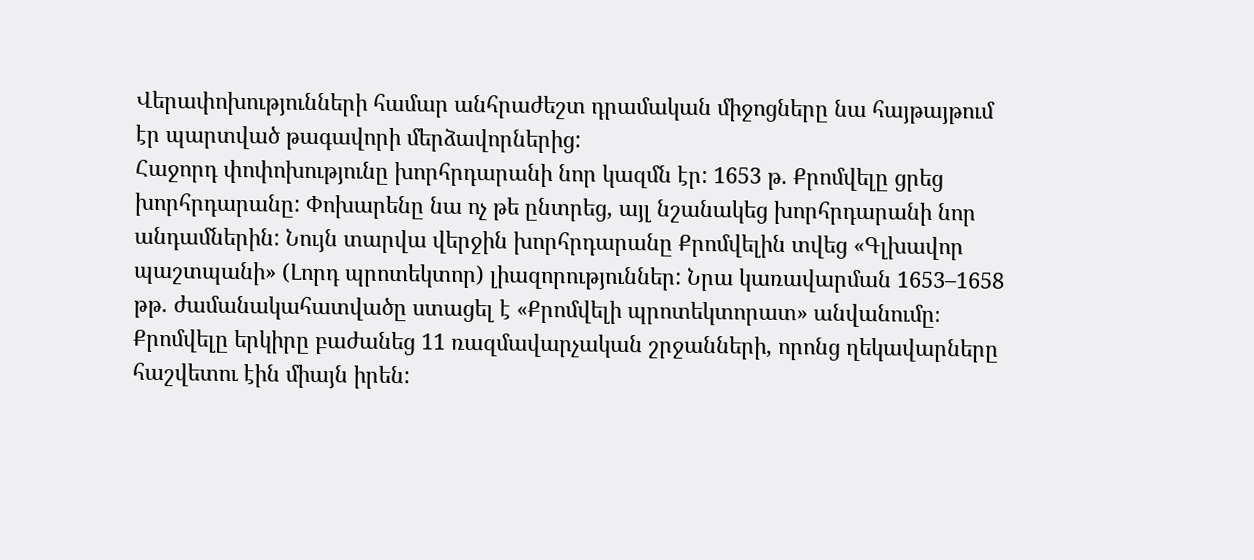Վերափոխությունների համար անհրաժեշտ դրամական միջոցները նա հայթայթում էր պարտված թագավորի մերձավորներից:
Հաջորդ փոփոխությունը խորհրդարանի նոր կազմն էր: 1653 թ. Քրոմվելը ցրեց խորհրդարանը: Փոխարենը նա ոչ թե ընտրեց, այլ նշանակեց խորհրդարանի նոր անդամներին: Նույն տարվա վերջին խորհրդարանը Քրոմվելին տվեց «Գլխավոր պաշտպանի» (Լորդ պրոտեկտոր) լիազորություններ: Նրա կառավարման 1653–1658 թթ. ժամանակահատվածը ստացել է «Քրոմվելի պրոտեկտորատ» անվանումը։ Քրոմվելը երկիրը բաժանեց 11 ռազմավարչական շրջանների, որոնց ղեկավարները հաշվետու էին միայն իրեն: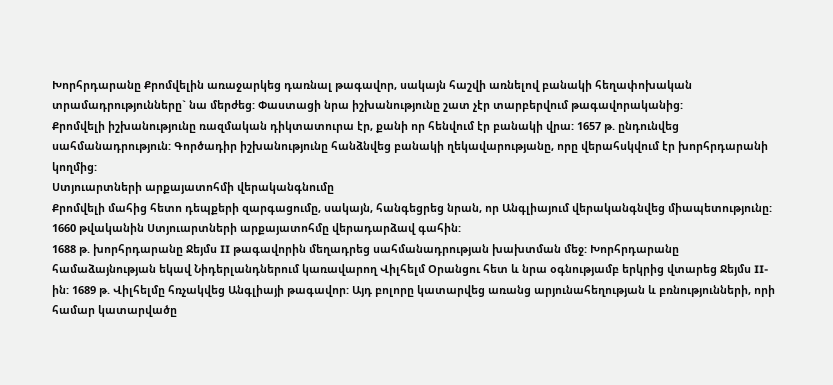Խորհրդարանը Քրոմվելին առաջարկեց դառնալ թագավոր, սակայն հաշվի առնելով բանակի հեղափոխական տրամադրությունները` նա մերժեց: Փաստացի նրա իշխանությունը շատ չէր տարբերվում թագավորականից:
Քրոմվելի իշխանությունը ռազմական դիկտատուրա էր, քանի որ հենվում էր բանակի վրա: 1657 թ. ընդունվեց սահմանադրություն: Գործադիր իշխանությունը հանձնվեց բանակի ղեկավարությանը, որը վերահսկվում էր խորհրդարանի կողմից:
Ստյուարտների արքայատոհմի վերականգնումը
Քրոմվելի մահից հետո դեպքերի զարգացումը, սակայն, հանգեցրեց նրան, որ Անգլիայում վերականգնվեց միապետությունը: 1660 թվականին Ստյուարտների արքայատոհմը վերադարձավ գահին:
1688 թ. խորհրդարանը Ջեյմս II թագավորին մեղադրեց սահմանադրության խախտման մեջ: Խորհրդարանը համաձայնության եկավ Նիդերլանդներում կառավարող Վիլհելմ Օրանցու հետ և նրա օգնությամբ երկրից վտարեց Ջեյմս II-ին: 1689 թ. Վիլհելմը հռչակվեց Անգլիայի թագավոր: Այդ բոլորը կատարվեց առանց արյունահեղության և բռնությունների, որի համար կատարվածը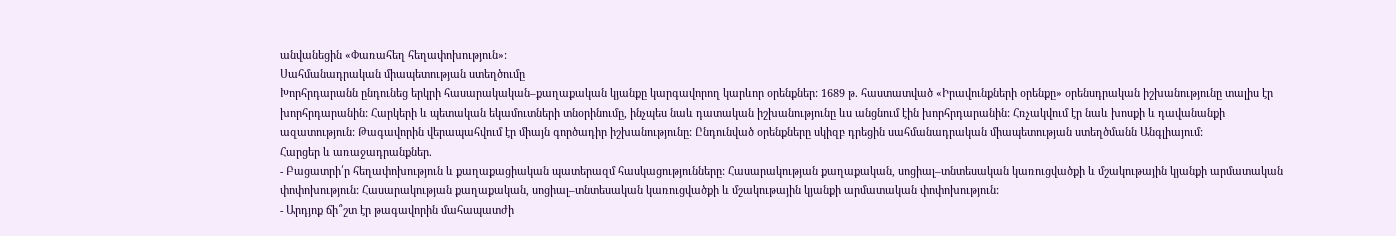անվանեցին «Փառահեղ հեղափոխություն»:
Սահմանադրական միապետության ստեղծումը
Խորհրդարանն ընդունեց երկրի հասարակական–քաղաքական կյանքը կարգավորող կարևոր օրենքներ: 1689 թ. հաստատված «Իրավունքների օրենքը» օրենսդրական իշխանությունը տալիս էր խորհրդարանին: Հարկերի և պետական եկամուտների տնօրինումը, ինչպես նաև դատական իշխանությունը ևս անցնում էին խորհրդարանին: Հռչակվում էր նաև խոսքի և դավանանքի ազատություն: Թագավորին վերապահվում էր միայն գործադիր իշխանությունը: Ընդունված օրենքները սկիզբ դրեցին սահմանադրական միապետության ստեղծմանն Անգլիայում:
Հարցեր և առաջադրանքներ.
- Բացատրի՛ր հեղափոխություն և քաղաքացիական պատերազմ հասկացությունները: Հասարակության քաղաքական, սոցիալ–տնտեսական կառուցվածքի և մշակութային կյանքի արմատական փոփոխություն: Հասարակության քաղաքական, սոցիալ–տնտեսական կառուցվածքի և մշակութային կյանքի արմատական փոփոխություն:
- Արդյոք ճի՞շտ էր թագավորին մահապատժի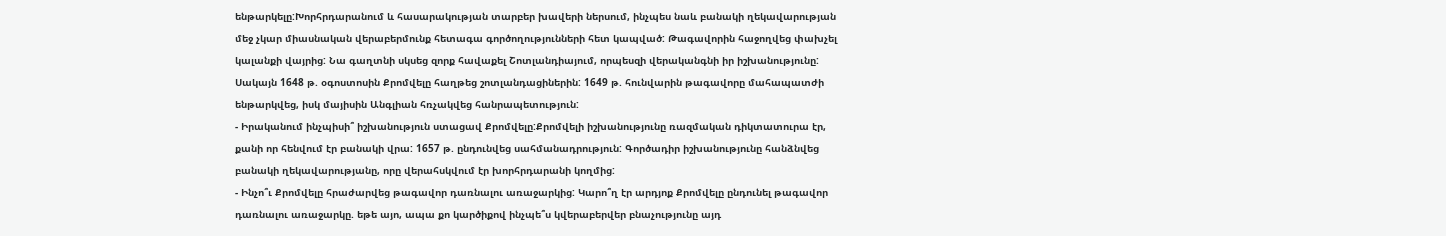ենթարկելը:Խորհրդարանում և հասարակության տարբեր խավերի ներսում, ինչպես նաև բանակի ղեկավարության մեջ չկար միասնական վերաբերմունք հետագա գործողությունների հետ կապված: Թագավորին հաջողվեց փախչել կալանքի վայրից: Նա գաղտնի սկսեց զորք հավաքել Շոտլանդիայում, որպեսզի վերականգնի իր իշխանությունը: Սակայն 1648 թ. օգոստոսին Քրոմվելը հաղթեց շոտլանդացիներին: 1649 թ. հունվարին թագավորը մահապատժի ենթարկվեց, իսկ մայիսին Անգլիան հռչակվեց հանրապետություն:
- Իրականում ինչպիսի՞ իշխանություն ստացավ Քրոմվելը:Քրոմվելի իշխանությունը ռազմական դիկտատուրա էր, քանի որ հենվում էր բանակի վրա: 1657 թ. ընդունվեց սահմանադրություն: Գործադիր իշխանությունը հանձնվեց բանակի ղեկավարությանը, որը վերահսկվում էր խորհրդարանի կողմից:
- Ինչո՞ւ Քրոմվելը հրաժարվեց թագավոր դառնալու առաջարկից: Կարո՞ղ էր արդյոք Քրոմվելը ընդունել թագավոր դառնալու առաջարկը. եթե այո, ապա քո կարծիքով ինչպե՞ս կվերաբերվեր բնաչությունը այդ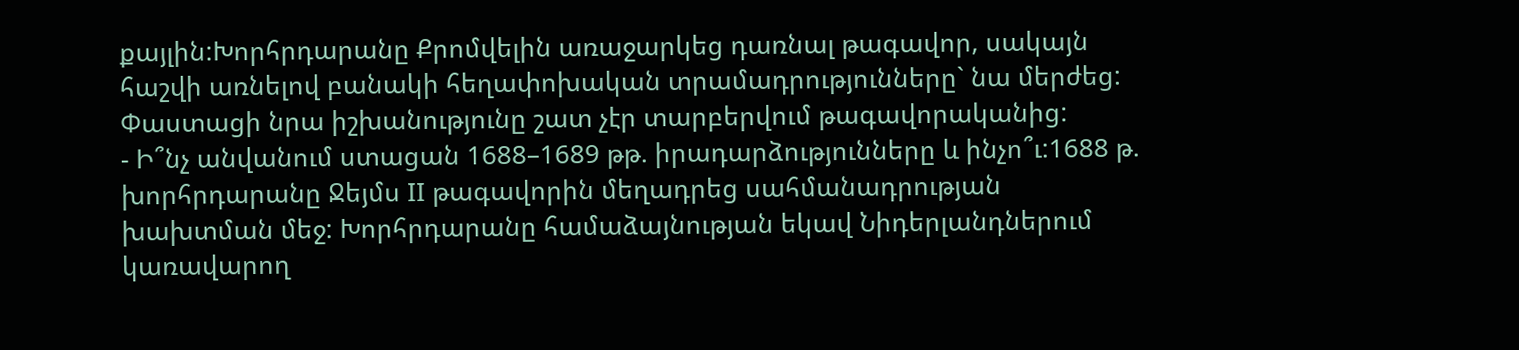քայլին:Խորհրդարանը Քրոմվելին առաջարկեց դառնալ թագավոր, սակայն հաշվի առնելով բանակի հեղափոխական տրամադրությունները` նա մերժեց: Փաստացի նրա իշխանությունը շատ չէր տարբերվում թագավորականից:
- Ի՞նչ անվանում ստացան 1688–1689 թթ. իրադարձությունները և ինչո՞ւ:1688 թ. խորհրդարանը Ջեյմս II թագավորին մեղադրեց սահմանադրության խախտման մեջ: Խորհրդարանը համաձայնության եկավ Նիդերլանդներում կառավարող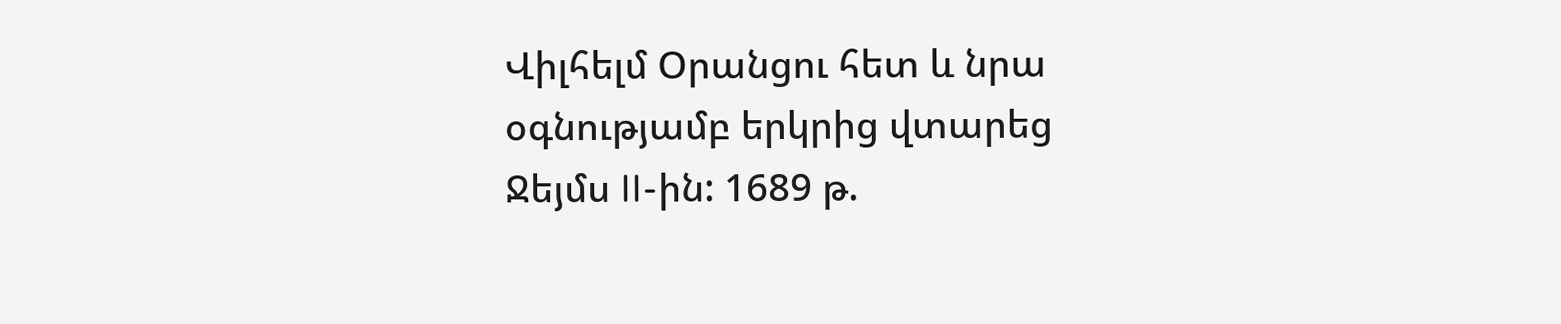Վիլհելմ Օրանցու հետ և նրա օգնությամբ երկրից վտարեց Ջեյմս II-ին: 1689 թ.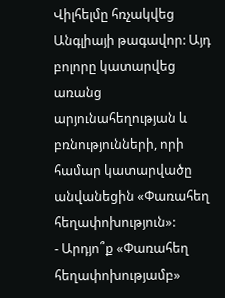Վիլհելմը հռչակվեց Անգլիայի թագավոր: Այդ բոլորը կատարվեց առանց արյունահեղության և բռնությունների, որի համար կատարվածը անվանեցին «Փառահեղ հեղափոխություն»:
- Արդյո՞ք «Փառահեղ հեղափոխությամբ»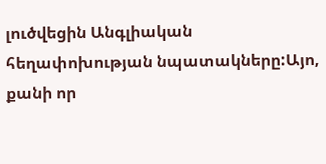լուծվեցին Անգլիական հեղափոխության նպատակները:Այո, քանի որ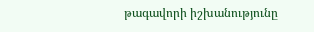թագավորի իշխանությունը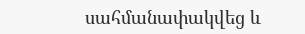սահմանափակվեց և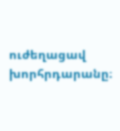ուժեղացավ խորհրդարանը։